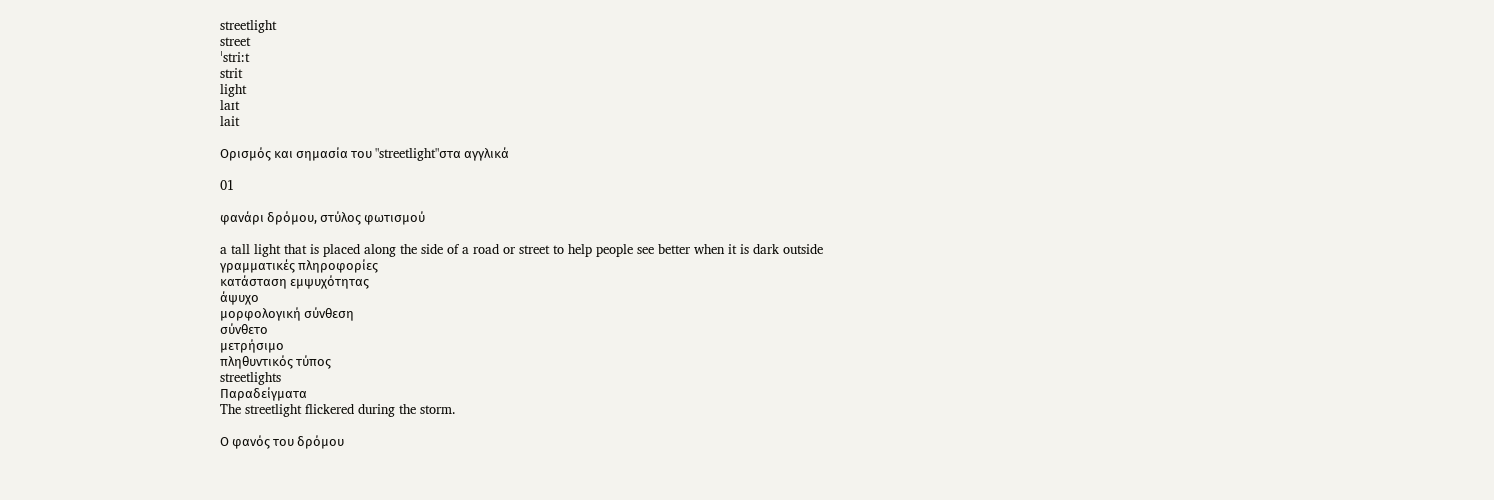streetlight
street
ˈstri:t
strit
light
laɪt
lait

Ορισμός και σημασία του "streetlight"στα αγγλικά

01

φανάρι δρόμου, στύλος φωτισμού

a tall light that is placed along the side of a road or street to help people see better when it is dark outside
γραμματικές πληροφορίες
κατάσταση εμψυχότητας
άψυχο
μορφολογική σύνθεση
σύνθετο
μετρήσιμο
πληθυντικός τύπος
streetlights
Παραδείγματα
The streetlight flickered during the storm.

Ο φανός του δρόμου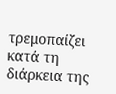τρεμοπαίζει κατά τη διάρκεια της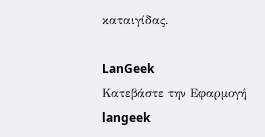καταιγίδας.

LanGeek
Κατεβάστε την Εφαρμογή
langeek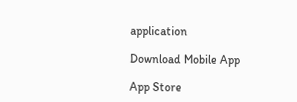application

Download Mobile App

App Store